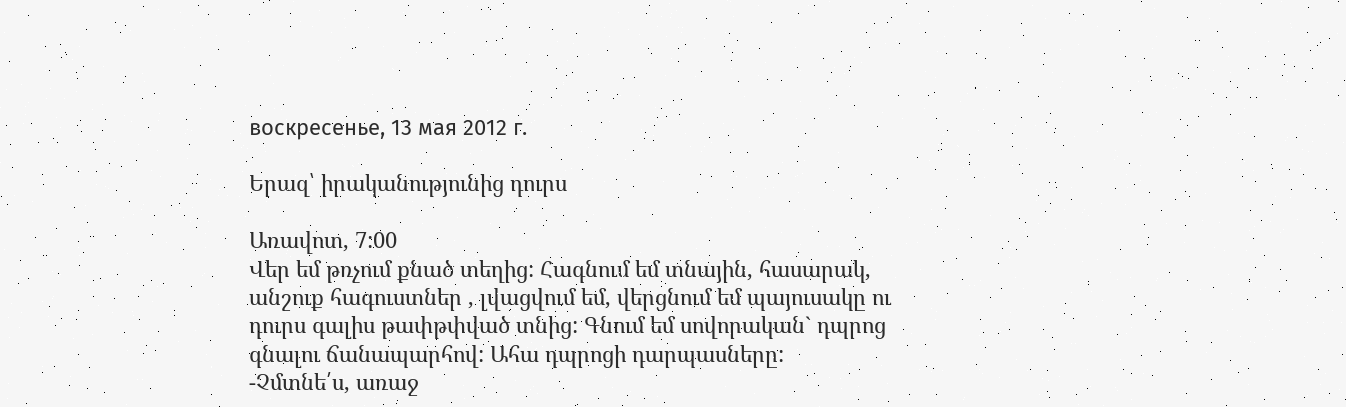воскресенье, 13 мая 2012 г.

Երազ՝ իրականությունից դուրս

Առավոտ, 7:00
Վեր եմ թռչում քնած տեղից: Հագնում եմ տնային, հասարակ, անշուք հագուստներ , լվացվում եմ, վերցնում եմ պայուսակը ու դուրս գալիս թափթփված տնից: Գնում եմ սովորական` դպրոց գնալու ճանապարհով: Ահա դպրոցի դարպասները:
-Չմտնե՛ս, առաջ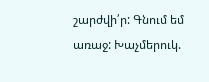շարժվի՛ր: Գնում եմ առաջ: Խաչմերուկ.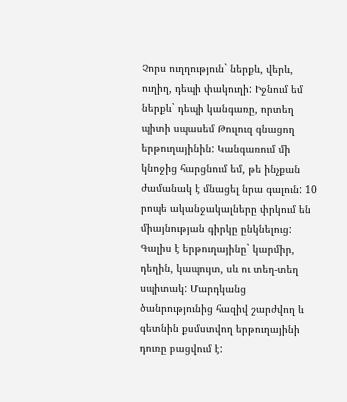Չորս ուղղություն` ներքև, վերև, ուղիղ, դեպի փակուղի: Իջնում եմ ներքև` դեպի կանգառը, որտեղ պիտի սպասեմ Թուլուզ գնացող երթուղայինին: Կանգառում մի կնոջից հարցնում եմ, թե ինչքան ժամանակ է մնացել նրա գալուն: 10 րոպե ականջակալները փրկում են միայնության գիրկը ընկնելուց: Գալիս է երթուղայինը` կարմիր, դեղին, կապույտ, սև ու տեղ-տեղ սպիտակ: Մարդկանց ծանրությունից հազիվ շարժվող և գետնին քսմստվող երթուղայինի դուռը բացվում է: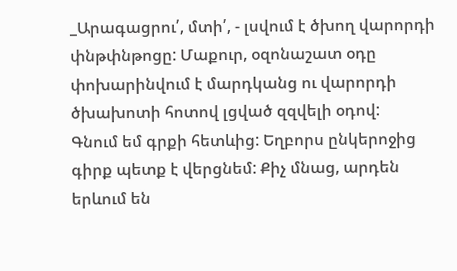_Արագացրու՛, մտի՛, - լսվում է ծխող վարորդի փնթփնթոցը: Մաքուր, օզոնաշատ օդը փոխարինվում է մարդկանց ու վարորդի ծխախոտի հոտով լցված զզվելի օդով:
Գնում եմ գրքի հետևից: Եղբորս ընկերոջից գիրք պետք է վերցնեմ: Քիչ մնաց, արդեն երևում են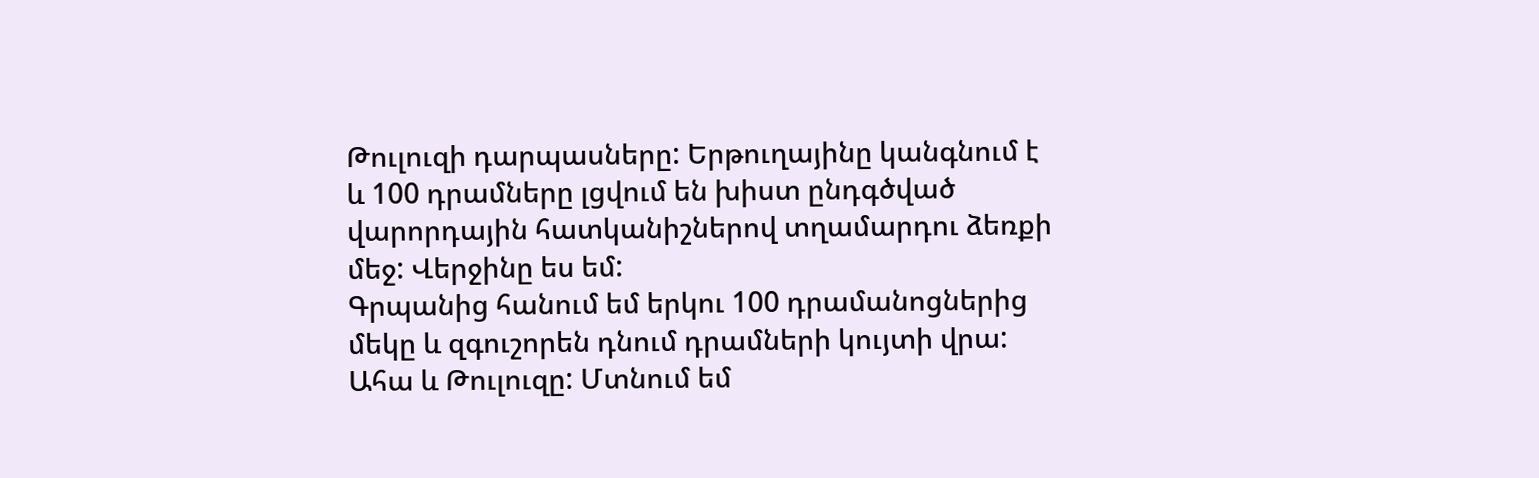Թուլուզի դարպասները: Երթուղայինը կանգնում է և 100 դրամները լցվում են խիստ ընդգծված վարորդային հատկանիշներով տղամարդու ձեռքի մեջ: Վերջինը ես եմ:
Գրպանից հանում եմ երկու 100 դրամանոցներից մեկը և զգուշորեն դնում դրամների կույտի վրա: Ահա և Թուլուզը: Մտնում եմ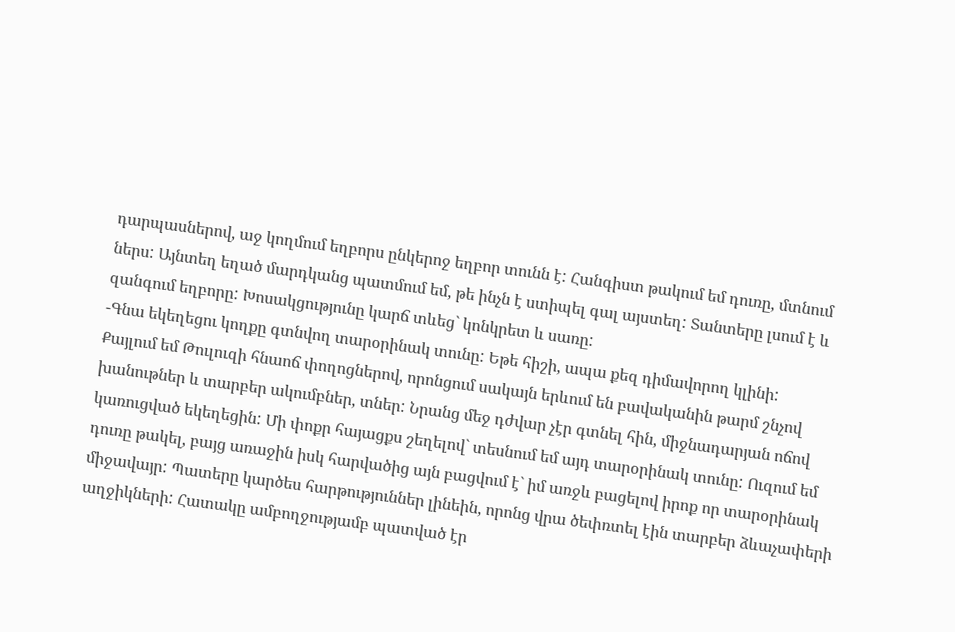դարպասներով, աջ կողմում եղբորս ընկերոջ եղբոր տունն է: Հանգիստ թակում եմ դուռը, մտնում ներս: Այնտեղ եղած մարդկանց պատմում եմ, թե ինչն է ստիպել գալ այստեղ: Տանտերը լսում է և զանգում եղբորը: Խոսակցությունը կարճ տևեց` կոնկրետ և սառը:
-Գնա եկեղեցու կողքը գտնվող տարօրինակ տունը: Եթե հիշի, ապա քեզ դիմավորող կլինի:
Քայլում եմ Թուլուզի հնաոճ փողոցներով, որոնցում սակայն երևում են բավականին թարմ շնչով խանութներ և տարբեր ակումբներ, տներ: Նրանց մեջ դժվար չէր գտնել հին, միջնադարյան ոճով կառուցված եկեղեցին: Մի փոքր հայացքս շեղելով` տեսնում եմ այդ տարօրինակ տունը: Ուզում եմ դուռը թակել, բայց առաջին իսկ հարվածից այն բացվում է` իմ առջև բացելով իրոք որ տարօրինակ միջավայր: Պատերը կարծես հարթություններ լինեին, որոնց վրա ծեփռտել էին տարբեր ձևաչափերի աղջիկների: Հատակը ամբողջությամբ պատված էր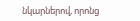նկարներով, որոնց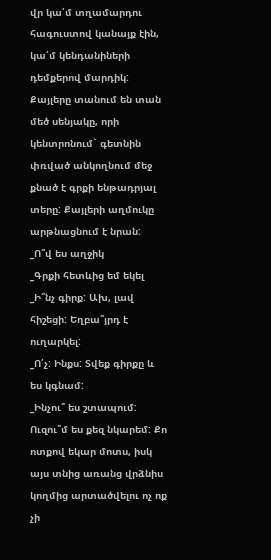վր կա՛մ տղամարդու հագուստով կանայք էին, կա՛մ կենդանիների դեմքերով մարդիկ: Քայլերը տանում են տան մեծ սենյակը, որի կենտրոնում` գետնին փռված անկողնում մեջ քնած է գրքի ենթադրյալ տերը: Քայլերի աղմուկը արթնացնում է նրան:
_Ո՞վ ես աղջիկ
_Գրքի հետևից եմ եկել
_Ի՞նչ գիրք: Ախ, լավ հիշեցի: Եղբա՞յրդ է ուղարկել:
_Ո՛չ: Ինքս: Տվեք գիրքը և ես կգնամ:
_Ինչու՞ ես շտապում: Ուզու՞մ ես քեզ նկարեմ: Քո ոտքով եկար մոտս, իսկ այս տնից առանց վրձնիս կողմից արտածվելու ոչ ոք չի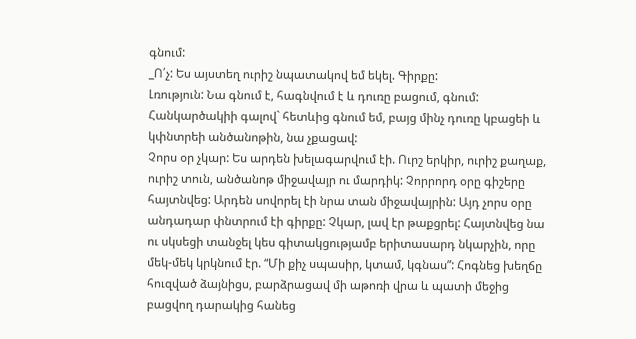գնում:
_Ո՛չ: Ես այստեղ ուրիշ նպատակով եմ եկել. Գիրքը:
Լռություն: Նա գնում է, հագնվում է և դուռը բացում, գնում: Հանկարծակիի գալով` հետևից գնում եմ, բայց մինչ դուռը կբացեի և կփնտրեի անծանոթին, նա չքացավ:
Չորս օր չկար: Ես արդեն խելագարվում էի. Ուրշ երկիր, ուրիշ քաղաք, ուրիշ տուն, անծանոթ միջավայր ու մարդիկ: Չորրորդ օրը գիշերը հայտնվեց: Արդեն սովորել էի նրա տան միջավայրին: Այդ չորս օրը անդադար փնտրում էի գիրքը: Չկար, լավ էր թաքցրել: Հայտնվեց նա ու սկսեցի տանջել կես գիտակցությամբ երիտասարդ նկարչին, որը մեկ-մեկ կրկնում էր. “Մի քիչ սպասիր, կտամ, կգնաս”: Հոգնեց խեղճը հուզված ձայնիցս, բարձրացավ մի աթոռի վրա և պատի մեջից բացվող դարակից հանեց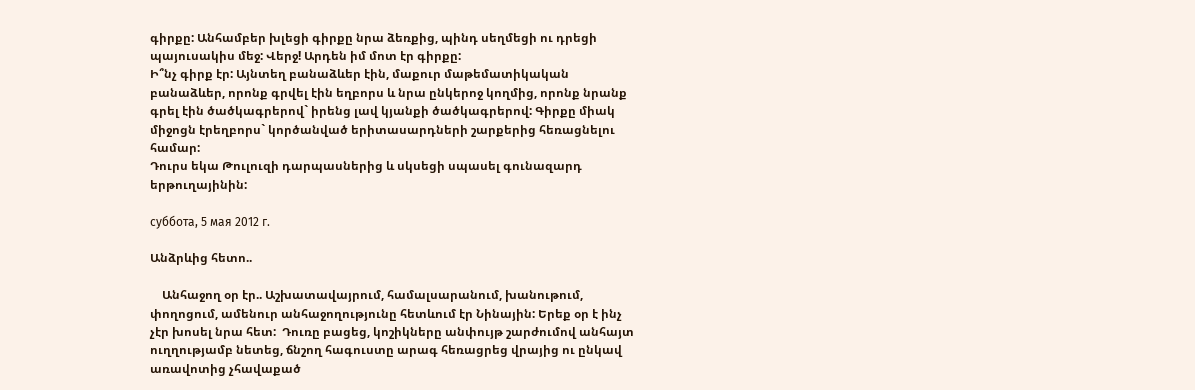գիրքը: Անհամբեր խլեցի գիրքը նրա ձեռքից, պինդ սեղմեցի ու դրեցի պայուսակիս մեջ: Վերջ! Արդեն իմ մոտ էր գիրքը:
Ի՞նչ գիրք էր: Այնտեղ բանաձևեր էին, մաքուր մաթեմատիկական բանաձևեր, որոնք գրվել էին եղբորս և նրա ընկերոջ կողմից, որոնք նրանք գրել էին ծածկագրերով` իրենց լավ կյանքի ծածկագրերով: Գիրքը միակ միջոցն էրեղբորս` կործանված երիտասարդների շարքերից հեռացնելու համար:
Դուրս եկա Թուլուզի դարպասներից և սկսեցի սպասել գունազարդ երթուղայինին:

суббота, 5 мая 2012 г.

Անձրևից հետո..

    Անհաջող օր էր.. Աշխատավայրում, համալսարանում, խանութում, փողոցում, ամենուր անհաջողությունը հետևում էր Նինային: Երեք օր է ինչ չէր խոսել նրա հետ:  Դուռը բացեց, կոշիկները անփույթ շարժումով անհայտ ուղղությամբ նետեց, ճնշող հագուստը արագ հեռացրեց վրայից ու ընկավ  առավոտից չհավաքած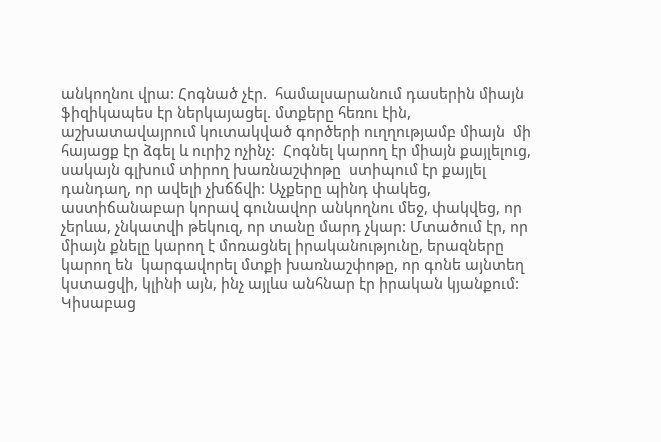անկողնու վրա: Հոգնած չէր.  համալսարանում դասերին միայն ֆիզիկապես էր ներկայացել. մտքերը հեռու էին, աշխատավայրում կուտակված գործերի ուղղությամբ միայն  մի հայացք էր ձգել և ուրիշ ոչինչ:  Հոգնել կարող էր միայն քայլելուց, սակայն գլխում տիրող խառնաշփոթը  ստիպում էր քայլել դանդաղ, որ ավելի չխճճվի: Աչքերը պինդ փակեց, աստիճանաբար կորավ գունավոր անկողնու մեջ, փակվեց, որ չերևա, չնկատվի թեկուզ, որ տանը մարդ չկար: Մտածում էր, որ միայն քնելը կարող է մոռացնել իրականությունը, երազները կարող են  կարգավորել մտքի խառնաշփոթը, որ գոնե այնտեղ կստացվի, կլինի այն, ինչ այլևս անհնար էր իրական կյանքում: Կիսաբաց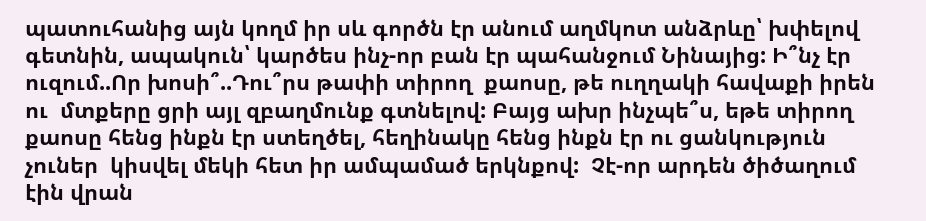պատուհանից այն կողմ իր սև գործն էր անում աղմկոտ անձրևը՝ խփելով գետնին, ապակուն՝ կարծես ինչ-որ բան էր պահանջում Նինայից: Ի՞նչ էր ուզում..Որ խոսի՞..Դու՞րս թափի տիրող  քաոսը, թե ուղղակի հավաքի իրեն ու  մտքերը ցրի այլ զբաղմունք գտնելով: Բայց ախր ինչպե՞ս, եթե տիրող քաոսը հենց ինքն էր ստեղծել, հեղինակը հենց ինքն էր ու ցանկություն չուներ  կիսվել մեկի հետ իր ամպամած երկնքով:  Չէ-որ արդեն ծիծաղում էին վրան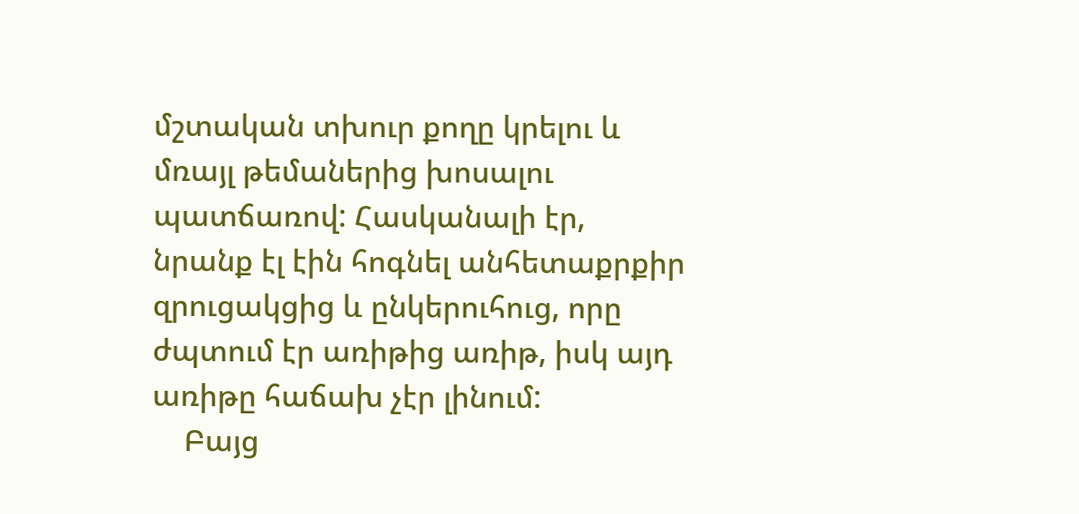մշտական տխուր քողը կրելու և մռայլ թեմաներից խոսալու պատճառով: Հասկանալի էր, նրանք էլ էին հոգնել անհետաքրքիր զրուցակցից և ընկերուհուց, որը ժպտում էր առիթից առիթ, իսկ այդ առիթը հաճախ չէր լինում:
    Բայց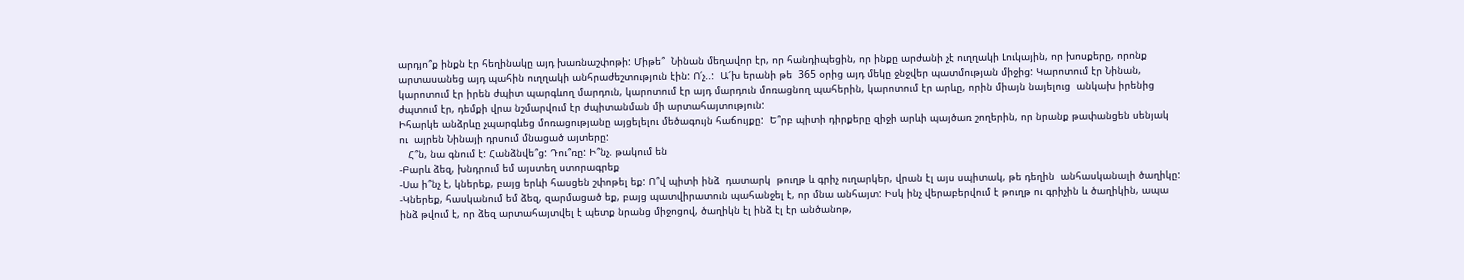արդյո՞ք ինքն էր հեղինակը այդ խառնաշփոթի: Միթե՞  Նինան մեղավոր էր, որ հանդիպեցին, որ ինքը արժանի չէ ուղղակի Լուկային, որ խոսքերը, որոնք արտասանեց այդ պահին ուղղակի անհրաժեշտություն էին: Ո՛չ..:  Ա՜խ երանի թե  365 օրից այդ մեկը ջնջվեր պատմության միջից: Կարոտում էր Նինան, կարոտում էր իրեն ժպիտ պարգևող մարդուն, կարոտում էր այդ մարդուն մոռացնող պահերին, կարոտում էր արևը, որին միայն նայելուց  անկախ իրենից ժպտում էր, դեմքի վրա նշմարվում էր ժպիտանման մի արտահայտություն:
Իհարկե անձրևը չպարգևեց մոռացությանը այցելելու մեծագույն հաճույքը:  Ե՞րբ պիտի դիրքերը զիջի արևի պայծառ շողերին, որ նրանք թափանցեն սենյակ ու  այրեն Նինայի դրսում մնացած այտերը:
   Հ՞ն, նա գնում է: Հանձնվե՞ց: Դու՞ռը: Ի՞նչ. թակում են
-Բարև ձեզ, խնդրում եմ այստեղ ստորագրեք
-Սա ի՞նչ է, կներեք, բայց երևի հասցեն շփոթել եք: Ո՞վ պիտի ինձ  դատարկ  թուղթ և գրիչ ուղարկեր, վրան էլ այս սպիտակ, թե դեղին  անհասկանալի ծաղիկը:
-Կներեք, հասկանում եմ ձեզ, զարմացած եք, բայց պատվիրատուն պահանջել է, որ մնա անհայտ: Իսկ ինչ վերաբերվում է թուղթ ու գրիչին և ծաղիկին, ապա ինձ թվում է, որ ձեզ արտահայտվել է պետք նրանց միջոցով, ծաղիկն էլ ինձ էլ էր անծանոթ,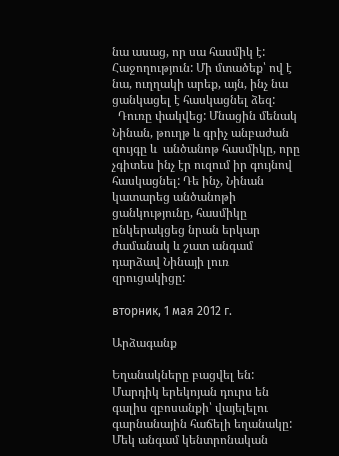նա ասաց, որ սա հասմիկ է: Հաջողություն: Մի մտածեք՝ ով է նա, ուղղակի արեք, այն, ինչ նա ցանկացել է հասկացնել ձեզ:
  Դուռը փակվեց: Մնացին մենակ Նինան, թուղթ և գրիչ անբաժան զույգը և  անծանոթ հասմիկը, որը չգիտես ինչ էր ուզում իր գույնով հասկացնել: Դե ինչ, Նինան կատարեց անծանոթի ցանկությունը, հասմիկը ընկերակցեց նրան երկար ժամանակ և շատ անգամ դարձավ Նինայի լուռ զրուցակիցը:

вторник, 1 мая 2012 г.

Արձագանք

Եղանակները բացվել են: Մարդիկ երեկոյան դուրս են գալիս զբոսանքի՝ վայելելու գարնանային հաճելի եղանակը:
Մեկ անգամ կենտրոնական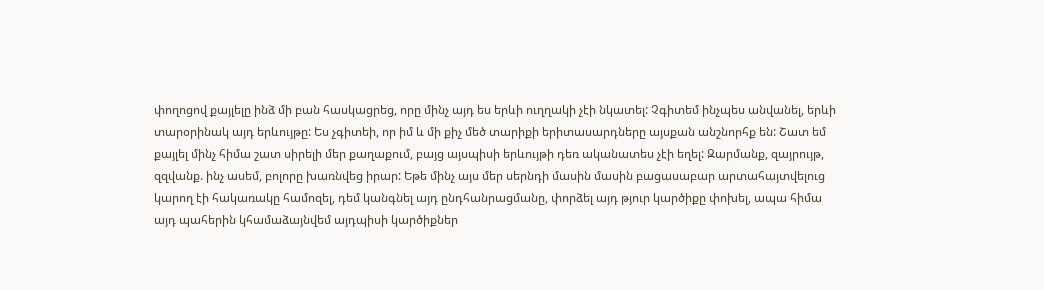փողոցով քայլելը ինձ մի բան հասկացրեց, որը մինչ այդ ես երևի ուղղակի չէի նկատել: Չգիտեմ ինչպես անվանել, երևի տարօրինակ այդ երևույթը: Ես չգիտեի, որ իմ և մի քիչ մեծ տարիքի երիտասարդները այսքան անշնորհք են: Շատ եմ քայլել մինչ հիմա շատ սիրելի մեր քաղաքում, բայց այսպիսի երևույթի դեռ ականատես չէի եղել: Զարմանք, զայրույթ, զզվանք. ինչ ասեմ, բոլորը խառնվեց իրար: Եթե մինչ այս մեր սերնդի մասին մասին բացասաբար արտահայտվելուց կարող էի հակառակը համոզել, դեմ կանգնել այդ ընդհանրացմանը, փորձել այդ թյուր կարծիքը փոխել, ապա հիմա այդ պահերին կհամաձայնվեմ այդպիսի կարծիքներ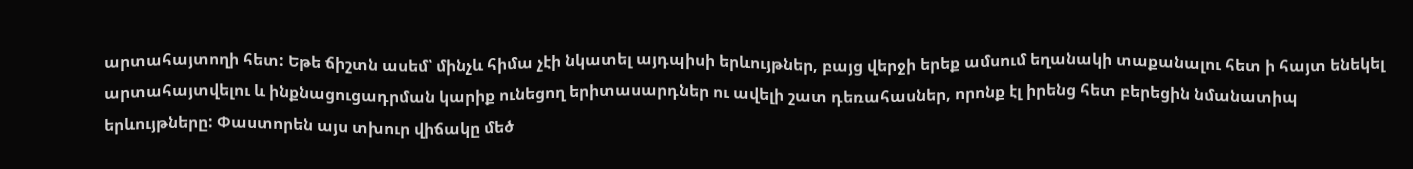արտահայտողի հետ: Եթե ճիշտն ասեմ՝ մինչև հիմա չէի նկատել այդպիսի երևույթներ, բայց վերջի երեք ամսում եղանակի տաքանալու հետ ի հայտ ենեկել արտահայտվելու և ինքնացուցադրման կարիք ունեցող երիտասարդներ ու ավելի շատ դեռահասներ, որոնք էլ իրենց հետ բերեցին նմանատիպ երևույթները: Փաստորեն այս տխուր վիճակը մեծ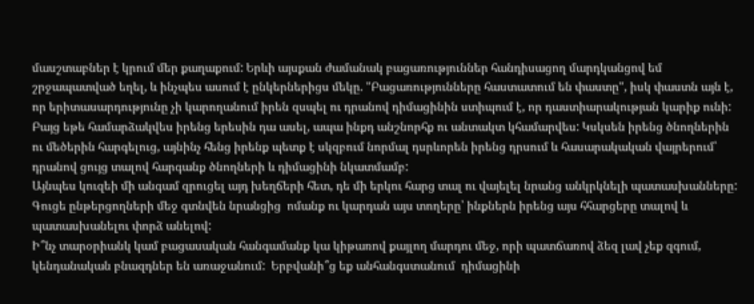մասշտաբներ է կրում մեր քաղաքում: Երևի այսքան ժամանակ բացառություններ հանդիսացող մարդկանցով եմ շրջապատված եղել, և ինչպես ասում է ընկերներիցս մեկը. "Բացառությունները հաստատում են փաստը", իսկ փաստն այն է, որ երիտասարդությունը չի կարողանում իրեն զսպել ու դրանով դիմացինին ստիպում է, որ դաստիարակության կարիք ունի: Բայց եթե համարձակվես իրենց երեսին դա ասել, ապա ինքդ անշնորհք ու անտակտ կհամարվես: Կսկսեն իրենց ծնողներին ու մեծերին հարգելուց, այնինչ հենց իրենք պետք է սկզբում նորմալ դսրևորեն իրենց դրսում և հասարակական վայրերում՝ դրանով ցույց տալով հարգանք ծնողների և դիմացինի նկատմամբ:
Այնպես կուզեի մի անգամ զրուցել այդ խեղճերի հետ, դե մի երկու հարց տալ ու վայելել նրանց անկրկնելի պատասխանները: Գուցե ընթերցողների մեջ գտնվեն նրանցից  ոմանք ու կարդան այս տողերը՝ ինքներն իրենց այս հհարցերը տալով և պատասխանելու փորձ անելով:
Ի՞նչ տարօրիանկ կամ բացասական հանգամանք կա կիթառով քայլող մարդու մեջ, որի պատճառով ձեզ լավ չեք զգում, կենդանական բնազդներ են առաջանում:  Երբվանի՞ց եք անհանգստանում  դիմացինի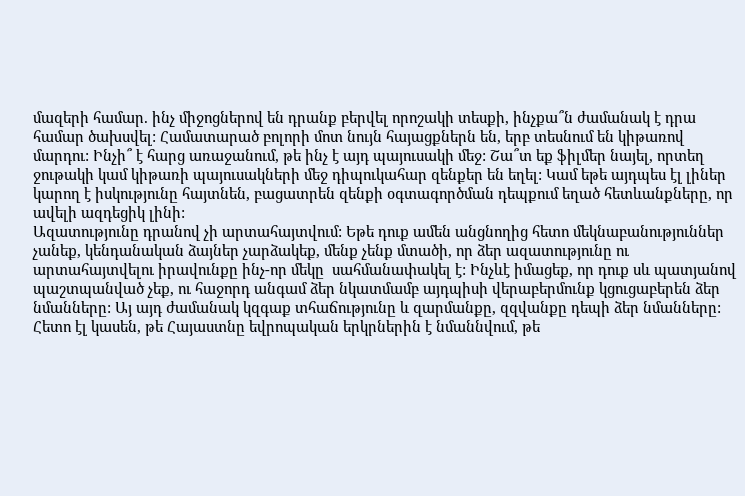մազերի համար. ինչ միջոցներով են դրանք բերվել որոշակի տեսքի, ինչքա՞ն ժամանակ է դրա համար ծախսվել: Համատարած բոլորի մոտ նույն հայացքներն են, երբ տեսնում են կիթառով մարդու: Ինչի՞ է հարց առաջանում, թե ինչ է այդ պայուսակի մեջ: Շա՞տ եք ֆիլմեր նայել, որտեղ ջութակի կամ կիթառի պայուսակների մեջ դիպուկահար զենքեր են եղել: Կամ եթե այդպես էլ լիներ կարող է իսկությունը հայտնեն, բացատրեն զենքի օգտագործման դեպքում եղած հետևանքները, որ ավելի ազդեցիկ լինի:
Ազատությունը դրանով չի արտահայտվում: Եթե դուք ամեն անցնողից հետո մեկնաբանություններ չանեք, կենդանական ձայներ չարձակեք, մենք չենք մտածի, որ ձեր ազատությունը ու արտահայտվելու իրավունքը ինչ-որ մեկը  սահմանափակել է: Ինչևէ իմացեք, որ դուք սև պատյանով պաշտպանված չեք, ու հաջորդ անգամ ձեր նկատմամբ այդպիսի վերաբերմունք կցուցաբերեն ձեր նմանները: Այ այդ ժամանակ կզգաք տհաճությունը և զարմանքը, զզվանքը դեպի ձեր նմանները:
Հետո էլ կասեն, թե Հայաստնը եվրոպական երկրներին է նմաննվում, թե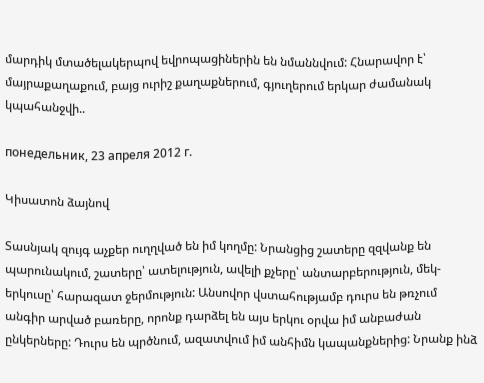մարդիկ մտածելակերպով եվրոպացիներին են նմաննվում: Հնարավոր է՝ մայրաքաղաքում, բայց ուրիշ քաղաքներում, գյուղերում երկար ժամանակ կպահանջվի..

понедельник, 23 апреля 2012 г.

Կիսատոն ձայնով

Տասնյակ զույգ աչքեր ուղղված են իմ կողմը: Նրանցից շատերը զզվանք են պարունակում, շատերը՝ ատելություն, ավելի քչերը՝ անտարբերություն, մեկ-երկուսը՝ հարազատ ջերմություն: Անսովոր վստահությամբ դուրս են թռչում անգիր արված բառերը, որոնք դարձել են այս երկու օրվա իմ անբաժան ընկերները: Դուրս են պրծնում, ազատվում իմ անհիմն կապանքներից: Նրանք ինձ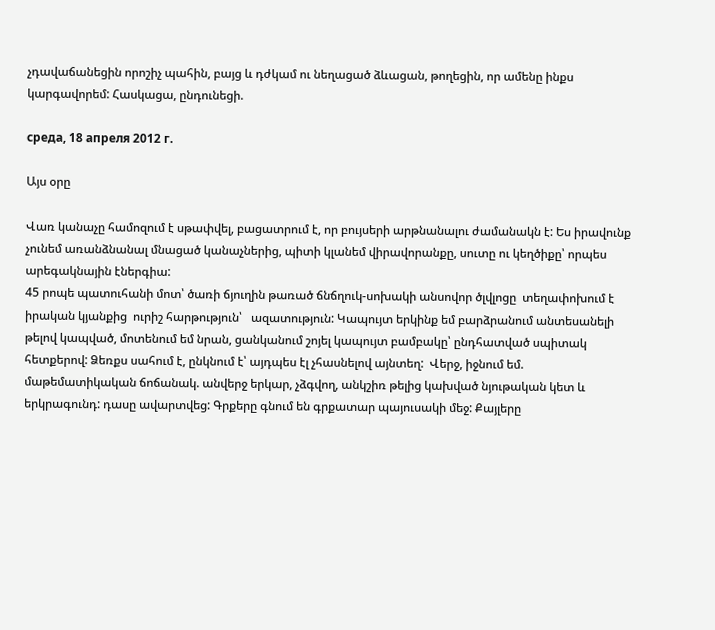չդավաճանեցին որոշիչ պահին, բայց և դժկամ ու նեղացած ձևացան, թողեցին, որ ամենը ինքս կարգավորեմ: Հասկացա, ընդունեցի.

среда, 18 апреля 2012 г.

Այս օրը

Վառ կանաչը համոզում է սթափվել, բացատրում է, որ բույսերի արթնանալու ժամանակն է: Ես իրավունք չունեմ առանձնանալ մնացած կանաչներից, պիտի կլանեմ վիրավորանքը, սուտը ու կեղծիքը՝ որպես արեգակնային էներգիա:
45 րոպե պատուհանի մոտ՝ ծառի ճյուղին թառած ճնճղուկ-սոխակի անսովոր ծլվլոցը  տեղափոխում է իրական կյանքից  ուրիշ հարթություն՝   ազատություն: Կապույտ երկինք եմ բարձրանում անտեսանելի թելով կապված, մոտենում եմ նրան, ցանկանում շոյել կապույտ բամբակը՝ ընդհատված սպիտակ հետքերով: Ձեռքս սահում է, ընկնում է՝ այդպես էլ չհասնելով այնտեղ:  Վերջ, իջնում եմ. մաթեմատիկական ճոճանակ. անվերջ երկար, չձգվող, անկշիռ թելից կախված նյութական կետ և երկրագունդ: դասը ավարտվեց: Գրքերը գնում են գրքատար պայուսակի մեջ: Քայլերը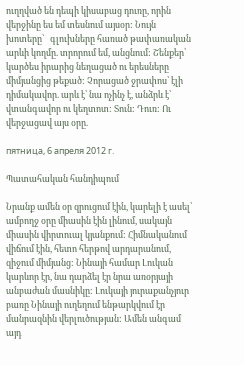ուղղված են դեպի կիսաբաց դուռը, որին վերջինը ես եմ տեսնում այսօր: Նույն խոտերը՝   գլուխները հառած թափառական արևի կողմը. տրորում եմ, անցնում: Շենքեր՝ կարծես իրարից նեղացած ու երեսները միմյանցից թեքած: Չորացած ջրափոս՝ էլի դիմակավոր. արև է՝ նա ոչինչ է, անձրև է՝ վտանգավոր ու կեղտոտ: Տուն: Դուռ: Ու վերջացավ այս օրը.

пятница, 6 апреля 2012 г.

Պատահական հանդիպում

Նրանք ամեն օր զրուցում էին, կարելի է ասել՝ ամբողջ օրը միասին էին լինում, սակայն միասին վիրտուալ կյանքում: Հիմնականում վիճում էին, հետո հերթով արդարանում,  զիջում միմյանց: Նինայի համար Լուկան կարևոր էր, նա դարձել էր նրա առօրյայի անբաժան մասնիկը: Լուկայի յուրաքանչյուր բառը Նինայի ուղեղում ենթարկվում էր մանրազնին վերլուծության: Ամեն անգամ այդ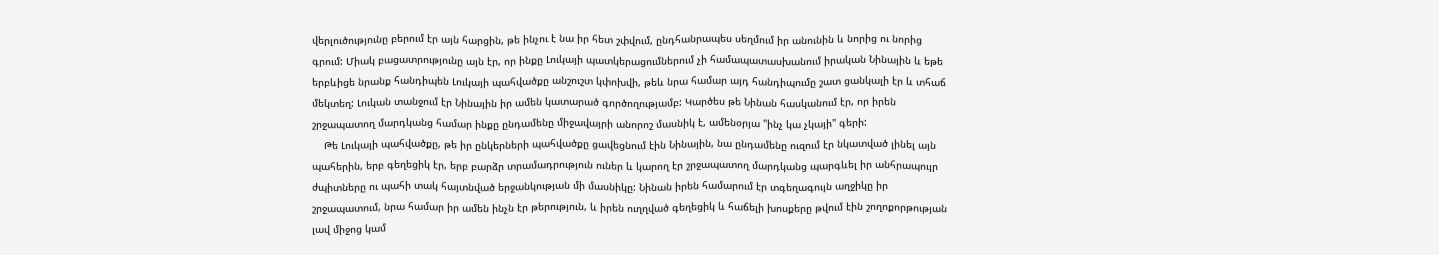վերլուծությունը բերում էր այն հարցին, թե ինչու է նա իր հետ շփվում, ընդհանրապես սեղմում իր անունին և նորից ու նորից գրում: Միակ բացատրությունը այն էր, որ ինքը Լուկայի պատկերացումներում չի համապատասխանում իրական Նինային և եթե երբևիցե նրանք հանդիպեն Լուկայի պահվածքը անշուշտ կփոխվի, թեև նրա համար այդ հանդիպումը շատ ցանկալի էր և տհաճ մեկտեղ: Լուկան տանջում էր Նինային իր ամեն կատարած գործողությամբ: Կարծես թե Նինան հասկանում էր, որ իրեն շրջապատող մարդկանց համար ինքը ընդամենը միջավայրի անորոշ մասնիկ է, ամենօրյա "ինչ կա չկայի" գերի:
    Թե Լուկայի պահվածքը, թե իր ընկերների պահվածքը ցավեցնում էին Նինային, նա ընդամենը ուզում էր նկատված լինել այն պահերին, երբ գեղեցիկ էր, երբ բարձր տրամադրություն ուներ և կարող էր շրջապատող մարդկանց պարգևել իր անհրապույր ժպիտները ու պահի տակ հայտնված երջանկության մի մասնիկը: Նինան իրեն համարում էր տգեղագույն աղջիկը իր շրջապատում, նրա համար իր ամեն ինչն էր թերություն, և իրեն ուղղված գեղեցիկ և հաճելի խոսքերը թվում էին շողոքորթության լավ միջոց կամ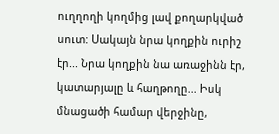ուղղողի կողմից լավ քողարկված սուտ: Սակայն նրա կողքին ուրիշ էր... Նրա կողքին նա առաջինն էր, կատարյալը և հաղթողը... Իսկ մնացածի համար վերջինը,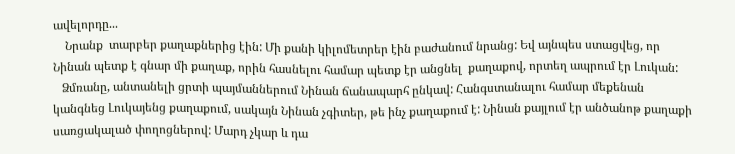ավելորդը...
    Նրանք  տարբեր քաղաքներից էին: Մի քանի կիլոմետրեր էին բաժանում նրանց: Եվ այնպես ստացվեց, որ Նինան պետք է գնար մի քաղաք, որին հասնելու համար պետք էր անցնել  քաղաքով, որտեղ ապրում էր Լուկան:
   Ձմռանը, անտանելի ցրտի պայմաններում Նինան ճանապարհ ընկավ: Հանգստանալու համար մեքենան կանգնեց Լուկայենց քաղաքում, սակայն Նինան չգիտեր, թե ինչ քաղաքում է: Նինան քայլում էր անծանոթ քաղաքի սառցակալած փողոցներով: Մարդ չկար և դա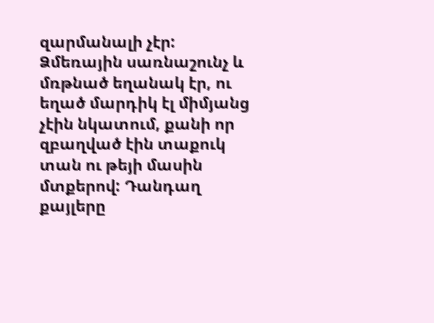զարմանալի չէր: Ձմեռային սառնաշունչ և մռթնած եղանակ էր, ու եղած մարդիկ էլ միմյանց չէին նկատում, քանի որ զբաղված էին տաքուկ տան ու թեյի մասին մտքերով: Դանդաղ քայլերը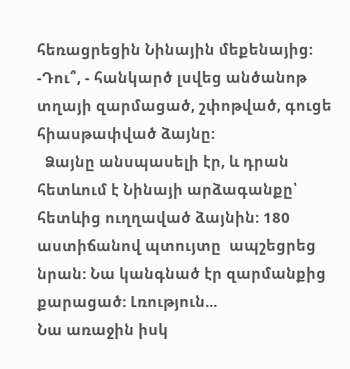հեռացրեցին Նինային մեքենայից:
-Դու՞, - հանկարծ լսվեց անծանոթ տղայի զարմացած, շփոթված, գուցե հիասթափված ձայնը:
  Ձայնը անսպասելի էր, և դրան հետևում է Նինայի արձագանքը՝ հետևից ուղղաված ձայնին: 180 աստիճանով պտույտը  ապշեցրեց նրան: Նա կանգնած էր զարմանքից քարացած: Լռություն...
Նա առաջին իսկ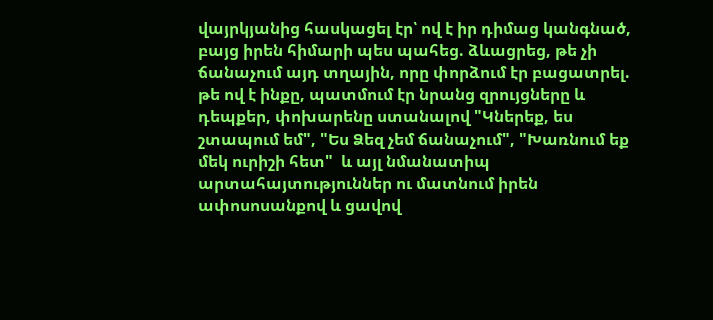վայրկյանից հասկացել էր՝ ով է իր դիմաց կանգնած, բայց իրեն հիմարի պես պահեց. ձևացրեց, թե չի ճանաչում այդ տղային, որը փորձում էր բացատրել.  թե ով է ինքը, պատմում էր նրանց զրույցները և դեպքեր, փոխարենը ստանալով "Կներեք, ես շտապում եմ", "Ես Ձեզ չեմ ճանաչում", "Խառնում եք մեկ ուրիշի հետ"  և այլ նմանատիպ արտահայտություններ ու մատնում իրեն ափոսոսանքով և ցավով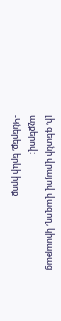լի, գետնի վրայով վազող, կիսաթաց աչքերով:
-Կներեք, երևի իրոք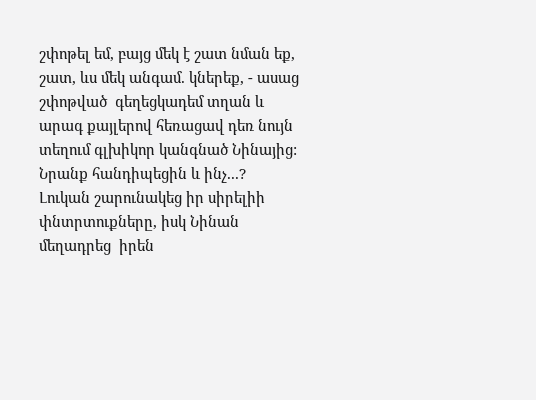շփոթել եմ, բայց մեկ է շատ նման եք, շատ, ևս մեկ անգամ. կներեք, - ասաց շփոթված  գեղեցկադեմ տղան և արագ քայլերով հեռացավ դեռ նույն տեղում գլխիկոր կանգնած Նինայից:
Նրանք հանդիպեցին և ինչ...?
Լուկան շարունակեց իր սիրելիի  փնտրտուքները, իսկ Նինան մեղադրեց  իրեն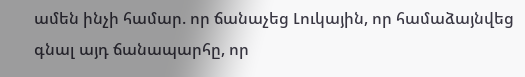ամեն ինչի համար. որ ճանաչեց Լուկային, որ համաձայնվեց գնալ այդ ճանապարհը, որ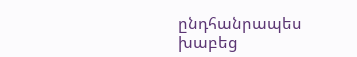ընդհանրապես խաբեց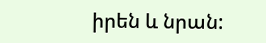իրեն և նրան: